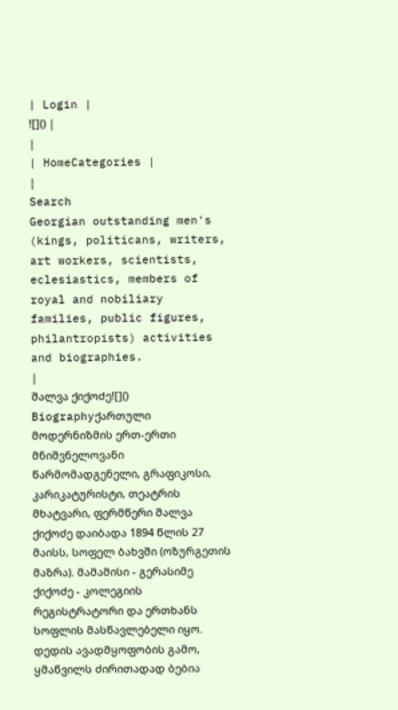| Login |
![]() |
|
| HomeCategories |
|
Search
Georgian outstanding men's (kings, politicans, writers, art workers, scientists, eclesiastics, members of royal and nobiliary families, public figures, philantropists) activities and biographies.
|
შალვა ქიქოძე![]()
Biographyქართული მოდერნიზმის ერთ-ერთი მნიშვნელოვანი წარმომადგენელი, გრაფიკოსი, კარიკატურისტი, თეატრის მხატვარი, ფერმწერი შალვა ქიქოძე დაიბადა 1894 წლის 27 მაისს, სოფელ ბახვში (ოზურგეთის მაზრა). მამამისი - გერასიმე ქიქოძე - კოლეგიის რეგისტრატორი და ერთხანს სოფლის მასწავლებელი იყო. დედის ავადმყოფობის გამო, ყმაწვილს ძირითადად ბებია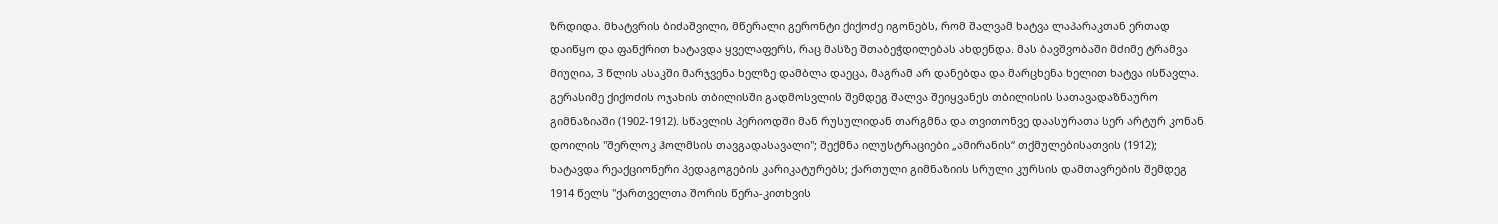ზრდიდა. მხატვრის ბიძაშვილი, მწერალი გერონტი ქიქოძე იგონებს, რომ შალვამ ხატვა ლაპარაკთან ერთად დაიწყო და ფანქრით ხატავდა ყველაფერს, რაც მასზე შთაბეჭდილებას ახდენდა. მას ბავშვობაში მძიმე ტრამვა მიუღია, 3 წლის ასაკში მარჯვენა ხელზე დამბლა დაეცა, მაგრამ არ დანებდა და მარცხენა ხელით ხატვა ისწავლა. გერასიმე ქიქოძის ოჯახის თბილისში გადმოსვლის შემდეგ შალვა შეიყვანეს თბილისის სათავადაზნაურო გიმნაზიაში (1902-1912). სწავლის პერიოდში მან რუსულიდან თარგმნა და თვითონვე დაასურათა სერ არტურ კონან დოილის "შერლოკ ჰოლმსის თავგადასავალი"; შექმნა ილუსტრაციები „ამირანის“ თქმულებისათვის (1912); ხატავდა რეაქციონერი პედაგოგების კარიკატურებს; ქართული გიმნაზიის სრული კურსის დამთავრების შემდეგ 1914 წელს "ქართველთა შორის წერა-კითხვის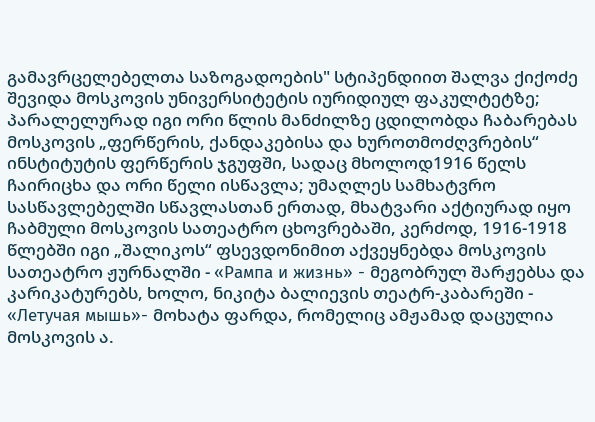გამავრცელებელთა საზოგადოების" სტიპენდიით შალვა ქიქოძე შევიდა მოსკოვის უნივერსიტეტის იურიდიულ ფაკულტეტზე; პარალელურად იგი ორი წლის მანძილზე ცდილობდა ჩაბარებას მოსკოვის „ფერწერის, ქანდაკებისა და ხუროთმოძღვრების“ ინსტიტუტის ფერწერის ჯგუფში, სადაც მხოლოდ1916 წელს ჩაირიცხა და ორი წელი ისწავლა; უმაღლეს სამხატვრო სასწავლებელში სწავლასთან ერთად, მხატვარი აქტიურად იყო ჩაბმული მოსკოვის სათეატრო ცხოვრებაში, კერძოდ, 1916-1918 წლებში იგი „შალიკოს“ ფსევდონიმით აქვეყნებდა მოსკოვის სათეატრო ჟურნალში - «Рампа и жизнь» - მეგობრულ შარჟებსა და კარიკატურებს, ხოლო, ნიკიტა ბალიევის თეატრ-კაბარეში - «Летучая мышь»- მოხატა ფარდა, რომელიც ამჟამად დაცულია მოსკოვის ა.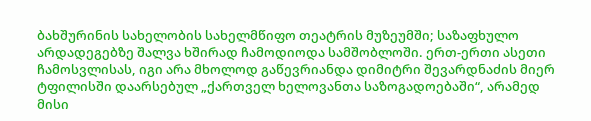ბახშურინის სახელობის სახელმწიფო თეატრის მუზეუმში; საზაფხულო არდადეგებზე შალვა ხშირად ჩამოდიოდა სამშობლოში. ერთ-ერთი ასეთი ჩამოსვლისას, იგი არა მხოლოდ გაწევრიანდა დიმიტრი შევარდნაძის მიერ ტფილისში დაარსებულ „ქართველ ხელოვანთა საზოგადოებაში“, არამედ მისი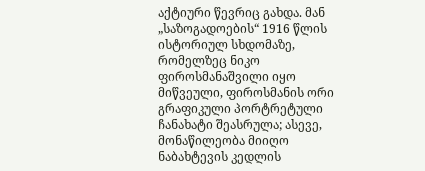აქტიური წევრიც გახდა. მან „საზოგადოების“ 1916 წლის ისტორიულ სხდომაზე, რომელზეც ნიკო ფიროსმანაშვილი იყო მიწვეული, ფიროსმანის ორი გრაფიკული პორტრეტული ჩანახატი შეასრულა; ასევე, მონაწილეობა მიიღო ნაბახტევის კედლის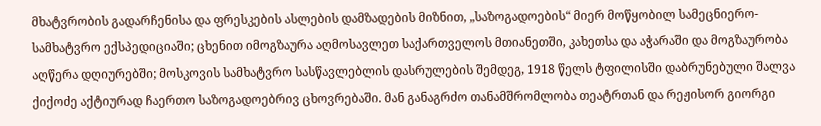მხატვრობის გადარჩენისა და ფრესკების ასლების დამზადების მიზნით, „საზოგადოების“ მიერ მოწყობილ სამეცნიერო-სამხატვრო ექსპედიციაში; ცხენით იმოგზაურა აღმოსავლეთ საქართველოს მთიანეთში, კახეთსა და აჭარაში და მოგზაურობა აღწერა დღიურებში; მოსკოვის სამხატვრო სასწავლებლის დასრულების შემდეგ, 1918 წელს ტფილისში დაბრუნებული შალვა ქიქოძე აქტიურად ჩაერთო საზოგადოებრივ ცხოვრებაში. მან განაგრძო თანამშრომლობა თეატრთან და რეჟისორ გიორგი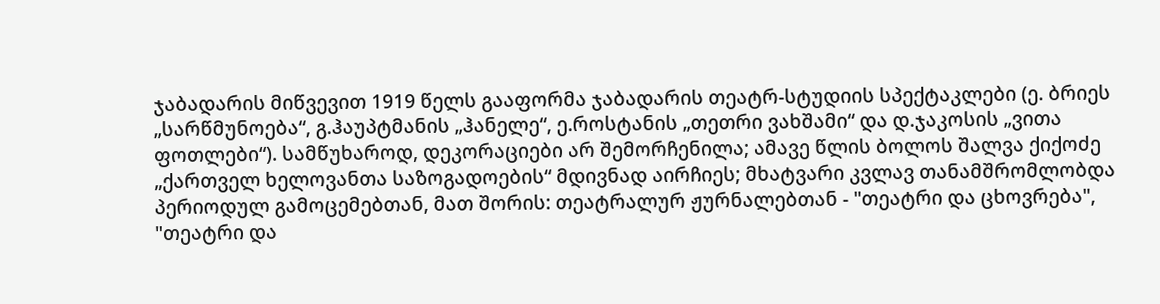ჯაბადარის მიწვევით 1919 წელს გააფორმა ჯაბადარის თეატრ-სტუდიის სპექტაკლები (ე. ბრიეს „სარწმუნოება“, გ.ჰაუპტმანის „ჰანელე“, ე.როსტანის „თეთრი ვახშამი“ და დ.ჯაკოსის „ვითა ფოთლები“). სამწუხაროდ, დეკორაციები არ შემორჩენილა; ამავე წლის ბოლოს შალვა ქიქოძე „ქართველ ხელოვანთა საზოგადოების“ მდივნად აირჩიეს; მხატვარი კვლავ თანამშრომლობდა პერიოდულ გამოცემებთან, მათ შორის: თეატრალურ ჟურნალებთან - "თეატრი და ცხოვრება", "თეატრი და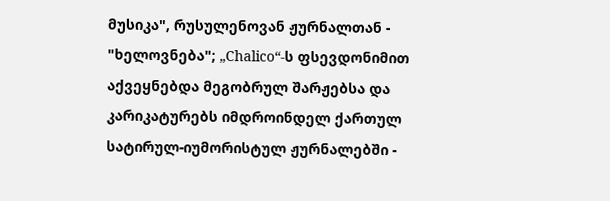მუსიკა", რუსულენოვან ჟურნალთან - "ხელოვნება"; „Chalico“-ს ფსევდონიმით აქვეყნებდა მეგობრულ შარჟებსა და კარიკატურებს იმდროინდელ ქართულ სატირულ-იუმორისტულ ჟურნალებში -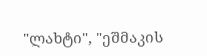"ლახტი", "ეშმაკის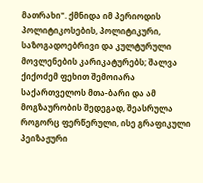მათრახი". ქმნიდა იმ პერიოდის პოლიტიკოსების, პოლიტიკური, საზოგადოებრივი და კულტურული მოვლენების კარიკატურებს; შალვა ქიქოძემ ფეხით შემოიარა საქართველოს მთა-ბარი და ამ მოგზაურობის შედეგად, შეასრულა როგორც ფერწერული, ისე გრაფიკული პეიზაჟური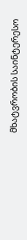მხატვრობის საინტერესო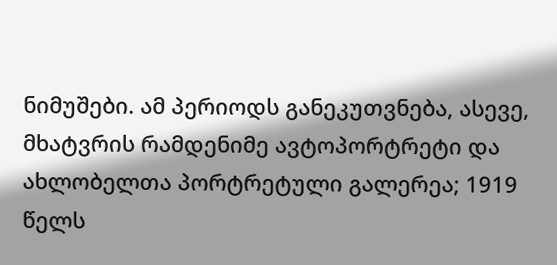ნიმუშები. ამ პერიოდს განეკუთვნება, ასევე, მხატვრის რამდენიმე ავტოპორტრეტი და ახლობელთა პორტრეტული გალერეა; 1919 წელს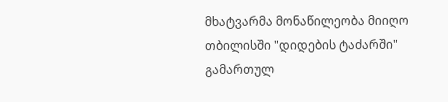მხატვარმა მონაწილეობა მიიღო თბილისში "დიდების ტაძარში" გამართულ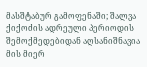მასშტაბურ გამოფენაში; შალვა ქიქოძის ადრეული პერიოდის შემოქმედებიდან აღსანიშნავია მის მიერ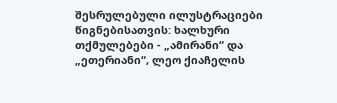შესრულებული ილუსტრაციები წიგნებისათვის: ხალხური თქმულებები - „ამირანი“ და „ეთერიანი“, ლეო ქიაჩელის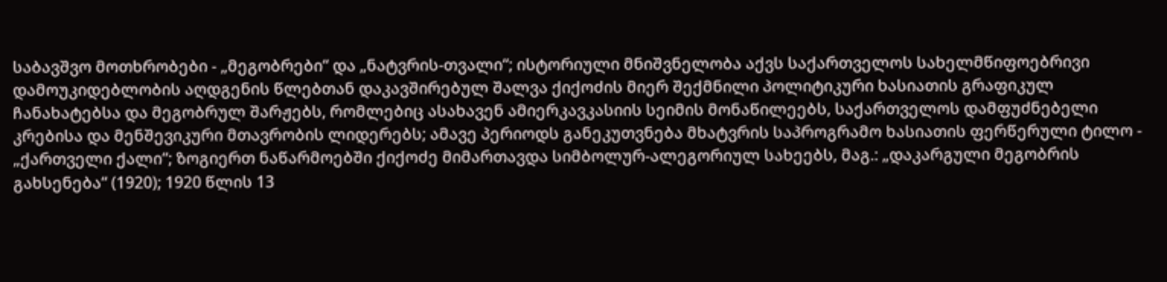საბავშვო მოთხრობები - „მეგობრები“ და „ნატვრის-თვალი“; ისტორიული მნიშვნელობა აქვს საქართველოს სახელმწიფოებრივი დამოუკიდებლობის აღდგენის წლებთან დაკავშირებულ შალვა ქიქოძის მიერ შექმნილი პოლიტიკური ხასიათის გრაფიკულ ჩანახატებსა და მეგობრულ შარჟებს, რომლებიც ასახავენ ამიერკავკასიის სეიმის მონაწილეებს, საქართველოს დამფუძნებელი კრებისა და მენშევიკური მთავრობის ლიდერებს; ამავე პერიოდს განეკუთვნება მხატვრის საპროგრამო ხასიათის ფერწერული ტილო - „ქართველი ქალი“; ზოგიერთ ნაწარმოებში ქიქოძე მიმართავდა სიმბოლურ-ალეგორიულ სახეებს, მაგ.: „დაკარგული მეგობრის გახსენება“ (1920); 1920 წლის 13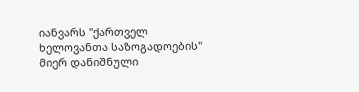იანვარს "ქართველ ხელოვანთა საზოგადოების" მიერ დანიშნული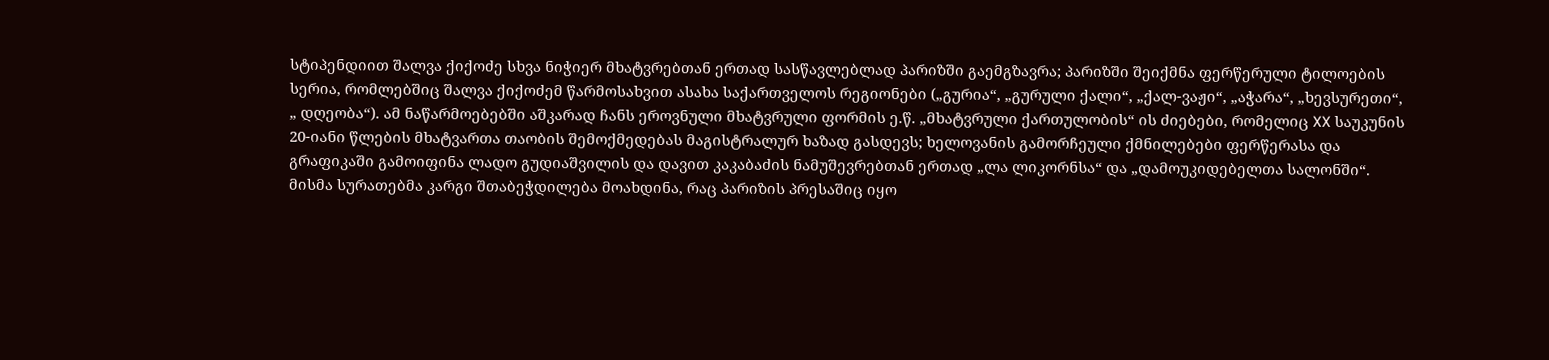სტიპენდიით შალვა ქიქოძე სხვა ნიჭიერ მხატვრებთან ერთად სასწავლებლად პარიზში გაემგზავრა; პარიზში შეიქმნა ფერწერული ტილოების სერია, რომლებშიც შალვა ქიქოძემ წარმოსახვით ასახა საქართველოს რეგიონები („გურია“, „გურული ქალი“, „ქალ-ვაჟი“, „აჭარა“, „ხევსურეთი“, „ დღეობა“). ამ ნაწარმოებებში აშკარად ჩანს ეროვნული მხატვრული ფორმის ე.წ. „მხატვრული ქართულობის“ ის ძიებები, რომელიც XX საუკუნის 20-იანი წლების მხატვართა თაობის შემოქმედებას მაგისტრალურ ხაზად გასდევს; ხელოვანის გამორჩეული ქმნილებები ფერწერასა და გრაფიკაში გამოიფინა ლადო გუდიაშვილის და დავით კაკაბაძის ნამუშევრებთან ერთად „ლა ლიკორნსა“ და „დამოუკიდებელთა სალონში“. მისმა სურათებმა კარგი შთაბეჭდილება მოახდინა, რაც პარიზის პრესაშიც იყო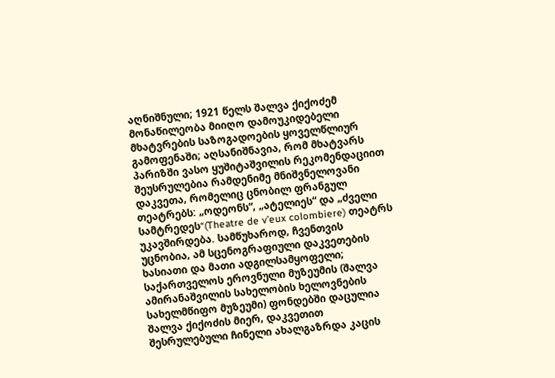აღნიშნული; 1921 წელს შალვა ქიქოძემ მონაწილეობა მიიღო დამოუკიდებელი მხატვრების საზოგადოების ყოველწლიურ გამოფენაში; აღსანიშნავია, რომ მხატვარს პარიზში ვასო ყუშიტაშვილის რეკომენდაციით შეუსრულებია რამდენიმე მნიშვნელოვანი დაკვეთა, რომელიც ცნობილ ფრანგულ თეატრებს: „ოდეონს“, „ატელიეს“ და „ძველი სამტრედეს“(Theatre de v’eux colombiere) თეატრს უკავშირდება. სამწუხაროდ, ჩვენთვის უცნობია, ამ სცენოგრაფიული დაკვეთების ხასიათი და მათი ადგილსამყოფელი; საქართველოს ეროვნული მუზეუმის (შალვა ამირანაშვილის სახელობის ხელოვნების სახელმწიფო მუზეუმი) ფონდებში დაცულია შალვა ქიქოძის მიერ, დაკვეთით შესრულებული ჩინელი ახალგაზრდა კაცის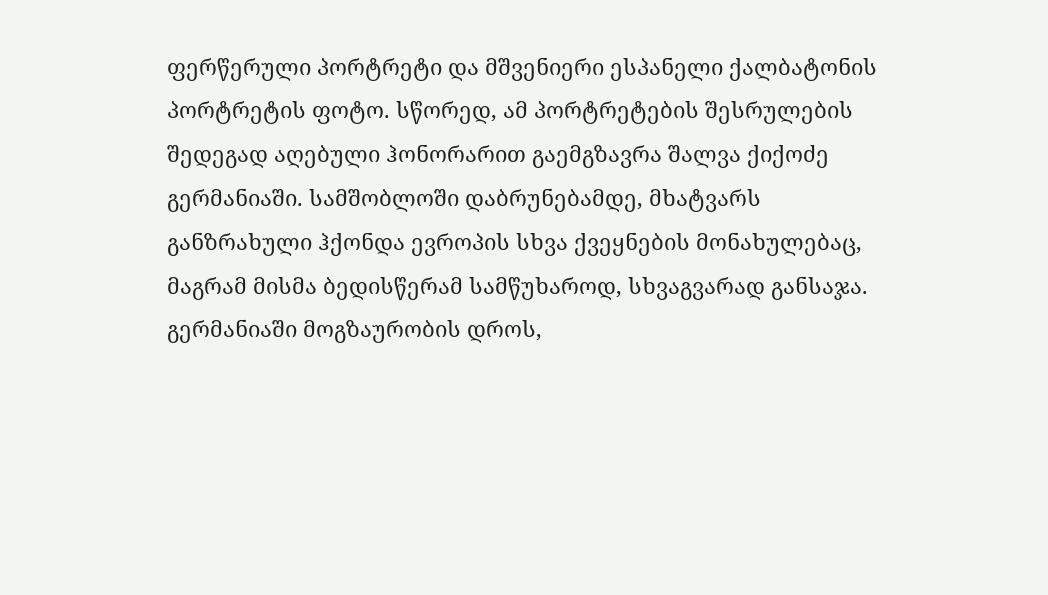ფერწერული პორტრეტი და მშვენიერი ესპანელი ქალბატონის პორტრეტის ფოტო. სწორედ, ამ პორტრეტების შესრულების შედეგად აღებული ჰონორარით გაემგზავრა შალვა ქიქოძე გერმანიაში. სამშობლოში დაბრუნებამდე, მხატვარს განზრახული ჰქონდა ევროპის სხვა ქვეყნების მონახულებაც, მაგრამ მისმა ბედისწერამ სამწუხაროდ, სხვაგვარად განსაჯა. გერმანიაში მოგზაურობის დროს,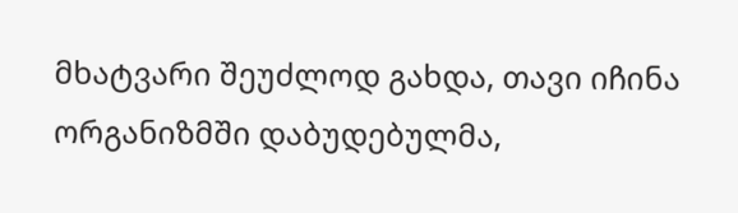მხატვარი შეუძლოდ გახდა, თავი იჩინა ორგანიზმში დაბუდებულმა,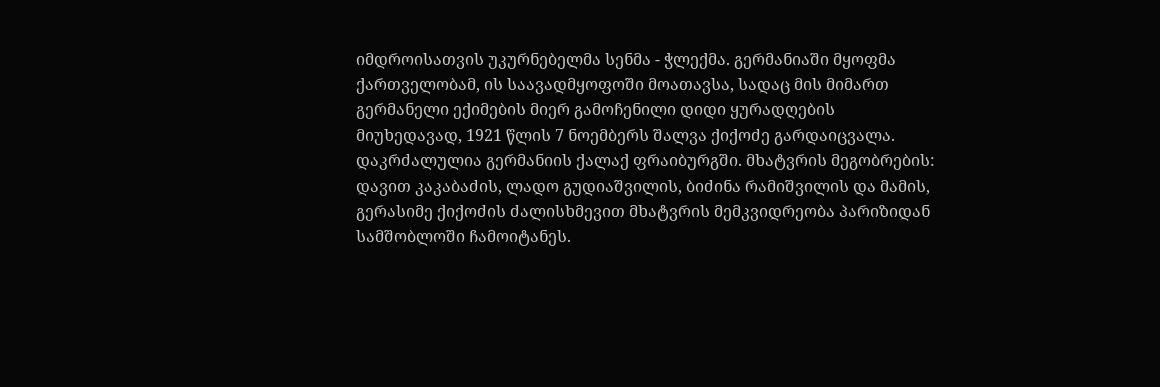იმდროისათვის უკურნებელმა სენმა - ჭლექმა. გერმანიაში მყოფმა ქართველობამ, ის საავადმყოფოში მოათავსა, სადაც მის მიმართ გერმანელი ექიმების მიერ გამოჩენილი დიდი ყურადღების მიუხედავად, 1921 წლის 7 ნოემბერს შალვა ქიქოძე გარდაიცვალა. დაკრძალულია გერმანიის ქალაქ ფრაიბურგში. მხატვრის მეგობრების: დავით კაკაბაძის, ლადო გუდიაშვილის, ბიძინა რამიშვილის და მამის, გერასიმე ქიქოძის ძალისხმევით მხატვრის მემკვიდრეობა პარიზიდან სამშობლოში ჩამოიტანეს.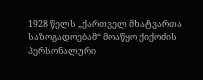1928 წელს „ქართველ მხატვართა საზოგადოებამ“ მოაწყო ქიქოძის პერსონალური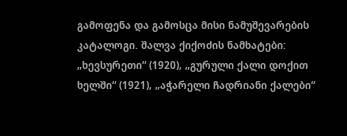გამოფენა და გამოსცა მისი ნამუშევარების კატალოგი. შალვა ქიქოძის ნამხატები: „ხევსურეთი“ (1920), „გურული ქალი დოქით ხელში“ (1921), „აჭარელი ჩადრიანი ქალები“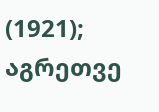(1921); აგრეთვე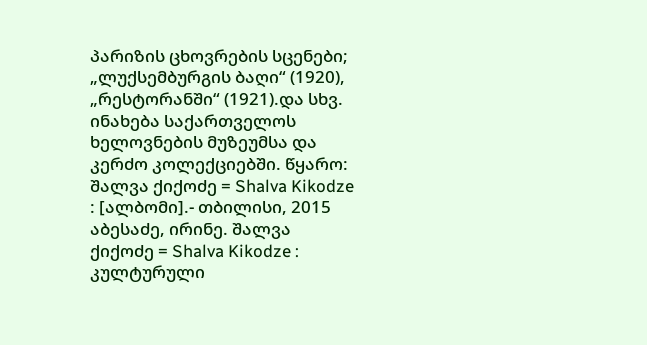პარიზის ცხოვრების სცენები; „ლუქსემბურგის ბაღი“ (1920), „რესტორანში“ (1921).და სხვ. ინახება საქართველოს ხელოვნების მუზეუმსა და კერძო კოლექციებში. წყარო: შალვა ქიქოძე = Shalva Kikodze : [ალბომი].- თბილისი, 2015 აბესაძე, ირინე. შალვა ქიქოძე = Shalva Kikodze : კულტურული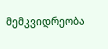მემკვიდრეობა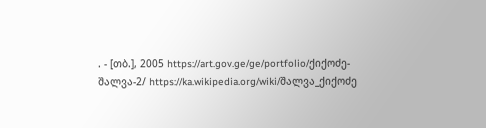. - [თბ.], 2005 https://art.gov.ge/ge/portfolio/ქიქოძე-შალვა-2/ https://ka.wikipedia.org/wiki/შალვა_ქიქოძე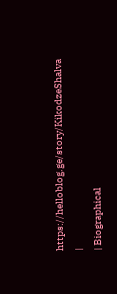https://helloblog.ge/story/KikodzeShalva
|
| Biographical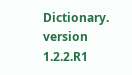Dictionary. version 1.2.2.R1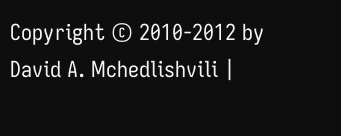Copyright © 2010-2012 by David A. Mchedlishvili |